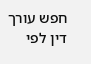חפש עורך דין לפי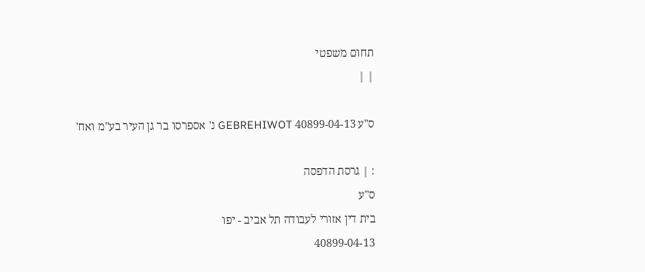תחום משפטי
| |

ס"ע 40899-04-13 GEBREHIWOT נ' אספרסו בר גן העיר בע"מ ואח'

: | גרסת הדפסה
ס"ע
בית דין אזורי לעבודה תל אביב - יפו
40899-04-13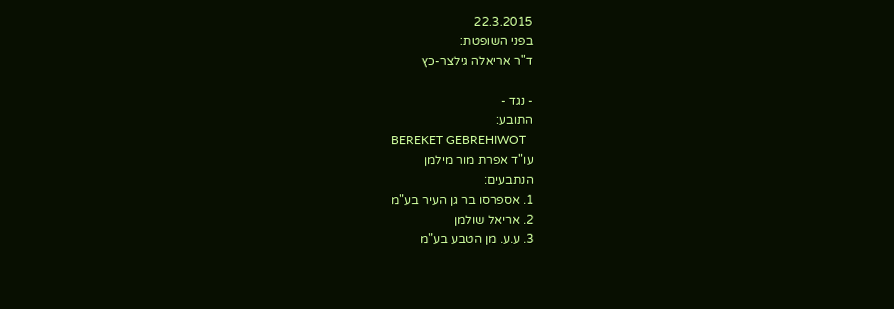22.3.2015
בפני השופטת:
ד"ר אריאלה גילצר-כץ

- נגד -
התובע:
BEREKET GEBREHIWOT
עו"ד אפרת מור מילמן
הנתבעים:
1. אספרסו בר גן העיר בע"מ
2. אריאל שולמן
3. ע.ע. מן הטבע בע"מ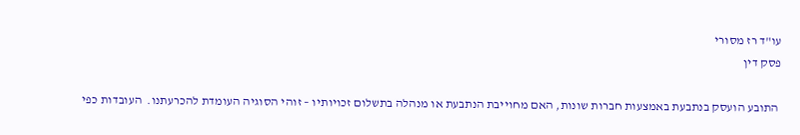עו"ד רז מסורי
פסק דין

 התובע הועסק בנתבעת באמצעות חברות שונות, האם מחוייבת הנתבעת או מנהלה בתשלום זכויותיו – זוהי הסוגיה העומדת להכרעתנו.  העובדות כפי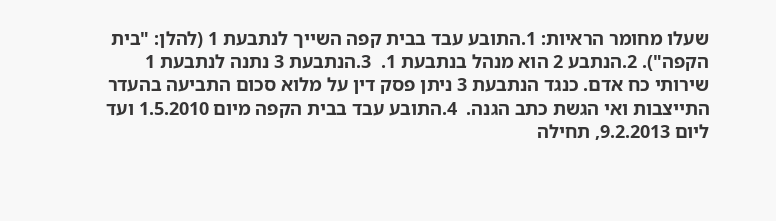שעלו מחומר הראיות: 1.התובע עבד בבית קפה השייך לנתבעת 1 (להלן: "בית הקפה"). 2.הנתבע 2 הוא מנהל בנתבעת 1.  3.הנתבעת 3 נתנה לנתבעת 1 שירותי כח אדם. כנגד הנתבעת 3 ניתן פסק דין על מלוא סכום התביעה בהעדר התייצבות ואי הגשת כתב הגנה.  4.התובע עבד בבית הקפה מיום 1.5.2010 ועד ליום 9.2.2013, תחילה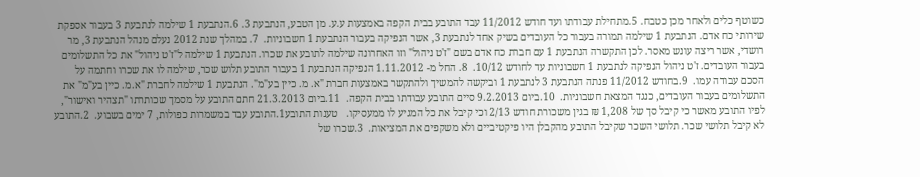כשוטף כלים ולאחר מכן כטבח. 5.מתחילת עבודתו ועד חודש 11/2012 עבד התובע בבית הקפה באמצעות ע.ע. מן הטבע, הנתבעת 3. 6.הנתבעת 1 שילמה לנתבעת 3 בעבור אספקת שירותי כח אדם. הנתבעת 1 שילמה תמורה בעבור כל העובדים בשיק אחד לנתבעת 3, אשר הנפיקה בעבור הנתבעת 1 חשבוניות.  7. במהלך שנת 2012 נעלם מנהל הנתבעת 3, מר רושדי, אשר ריצה עונש מאסר. לכן התקשרה הנתבעת 1 עם חברת כח אדם בשם "ז'ט ניהול" וזו האחרונה שילמה לתובע את שכרו. הנתבעת 1 שילמה ל"ז'ט ניהול" את כל התשלומים בעבור העובדים. ז'ט ניהול הנפיקה לנתבעת 1 חשבוניות עד לחודש 10/12.  8. החל מ- 1.11.2012 הנפיקה הנתבעת 1 בעבור התובע תלוש שכר, שילמה לו את שכרו וחתמה על הסכם עבודה עמו.  9.בחודש 11/2012 פנתה הנתבעת 3 לנתבעת 1 וביקשה להמשיך ולהתקשר באמצעות חברת "א. מ. כיין בע"מ". הנתבעת 1 שילמה לחברת "א.מ. כיין בע"מ" את התשלומים בעבור העובדים, כנגד המצאת חשבוניות.  10.ביום 9.2.2013 סיים התובע עבודתו בבית הקפה.  11.ביום 21.3.2013 חתם התובע על מסמך שכותרתו "תצהיר ואישור", לפיו התובע מאשר כי קיבל סך של 1,208 ₪ בגין משכורת חודש 2/13 וכי קיבל את כל המגיע לו ממעסיקו.   טענות התובע1.התובע עבד במשמרות כפולות, 7 ימים בשבוע.  2.התובע לא קיבל תלושי שכר. תלושי השכר שקיבל התובע מהקבלן היו פיקטיביים ולא משקפים את המציאות.  3.שכרו של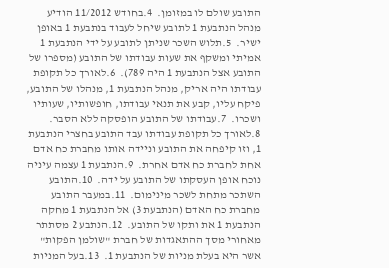התובע שולם לו במזומן.  4.בחודש 11/2012 הודיע מנהל הנתבעת 1 לתובע שיחל לעבוד בנתבעת 1 באופן ישיר.  5.תלוש השכר שניתן לתובע על ידי הנתבעת 1 אמיתי ומשקף את שעות עבודתו של התובע (מספרו של התובע אצל הנתבעת 1 היה 789).  6.לאורך כל תקופת עבודתו היה אריק, מנהל הנתבעת 1, מנהלו של התובע, פיקח עליו, קבע את תנאי עבודתו, חופשותיו, שעותיו ושכרו.  7.עבודתו של התובע הופסקה ללא הסבר.  8.לאורך כל תקופת עבודתו עבד התובע בחצרי הנתבעת 1, וזו קיפחה את התובע וניידה אותו מחברת כח אדם אחת לחברת כח אדם אחרת.  9.הנתבעת 1 עצמה עיניה נוכח אופן העסקתו של התובע על ידה.  10.התובע השתכר מתחת לשכר מינימום.  11.במעבר התובע מחברת כח האדם (הנתבעת 3) אל הנתבעת 1 מחקה הנתבעת 1 את ותקו של התובע.  12.הנתבע 2 מסתתר מאחורי מסך ההתאגדות של חברת "שולמן הפקות" אשר היא בעלת מניות של הנתבעת 1.  13.בעל המניות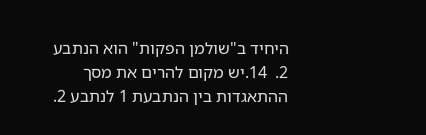היחיד ב"שולמן הפקות" הוא הנתבע 2.  14.יש מקום להרים את מסך ההתאגדות בין הנתבעת 1 לנתבע 2.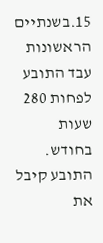15.בשנתיים הראשונות עבד התובע לפחות 280 שעות בחודש. התובע קיבל את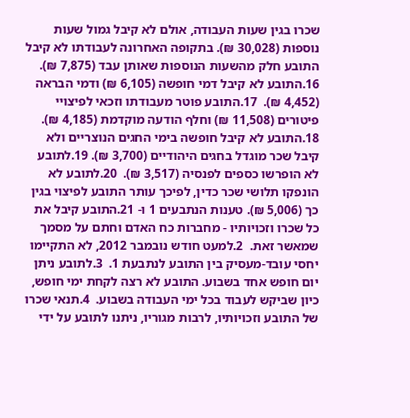שכרו בגין שעות העבודה, אולם לא קיבל גמול שעות נוספות (30,028 ₪). בתקופה האחרונה לעבודתו לא קיבל התובע חלק מהשעות הנוספות שאותן עבד (7,875 ₪).  16.התובע לא קיבל דמי חופשה (6,105 ₪) ודמי הבראה (4,452 ₪).  17.התובע פוטר מעבודתו וזכאי לפיצויי פיטורים (11,508 ₪) וחלף הודעה מוקדמת (4,185 ₪).  18.התובע לא קיבל חופשה בימי החגים הנוצריים ולא קיבל שכר מוגדל בחגים היהודיים (3,700 ₪). 19.לתובע לא הופרשו כספים לפנסיה (3,517 ₪).  20.לתובע לא הונפקו תלושי שכר כדין, לפיכך עותר התובע לפיצוי בגין כך (5,006 ₪). טענות הנתבעים 1 ו- 21.התובע קיבל את כל שכרו וזכויותיו - מחברות כח האדם וחתם על מסמך שמאשר זאת.  2.למעט חודש נובמבר 2012, לא התקיימו יחסי עובד-מעסיק בין התובע לנתבעת 1.  3.לתובע ניתן יום חופש אחד בשבוע. התובע לא רצה לקחת ימי חופש, כיון שביקש לעבוד בכל ימי העבודה בשבוע.  4.תנאי שכרו של התובע וזכויותיו, לרבות מגוריו, ניתנו לתובע על ידי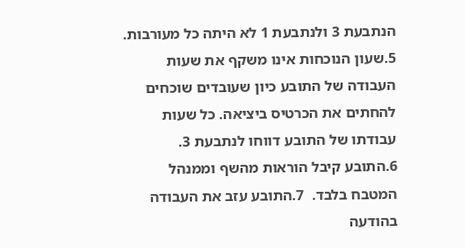הנתבעת 3 ולנתבעת 1 לא היתה כל מעורבות.  5.שעון הנוכחות אינו משקף את שעות העבודה של התובע כיון שעובדים שוכחים להחתים את הכרטיס ביציאה. כל שעות עבודתו של התובע דווחו לנתבעת 3.  6.התובע קיבל הוראות מהשף וממנהל המטבח בלבד.  7.התובע עזב את העבודה בהודעה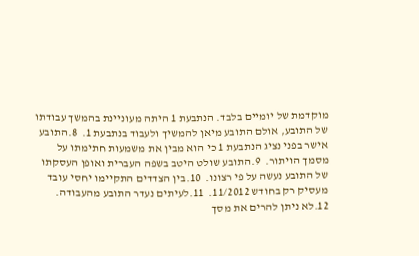מוקדמת של יומיים בלבד. הנתבעת 1 היתה מעוניינת בהמשך עבודתו של התובע, אולם התובע מיאן להמשיך ולעבוד בנתבעת 1.  8.התובע אישר בפני נציג הנתבעת 1 כי הוא מבין את משמעות חתימתו על מסמך הויתור.  9.התובע שולט היטב בשפה העברית ואופן העסקתו של התובע נעשה על פי רצונו.  10.בין הצדדים התקיימו יחסי עובד מעסיק רק בחודש 11/2012.  11.לעיתים נעדר התובע מהעבודה.  12.לא ניתן להרים את מסך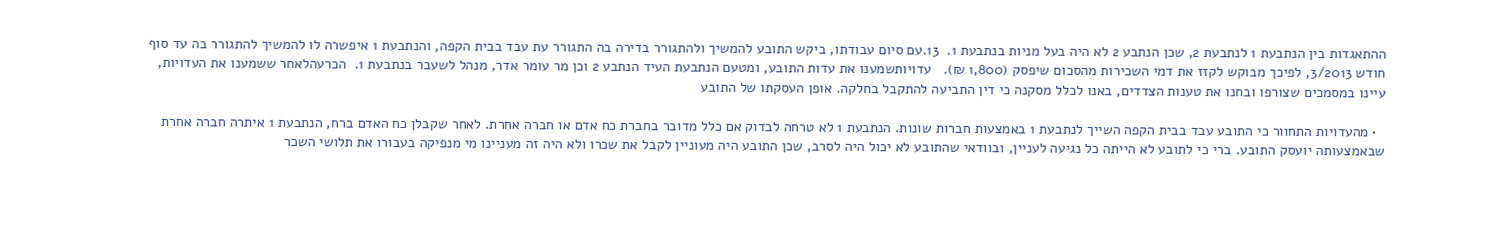ההתאגדות בין הנתבעת 1 לנתבעת 2, שכן הנתבע 2 לא היה בעל מניות בנתבעת 1.  13.עם סיום עבודתו, ביקש התובע להמשיך ולהתגורר בדירה בה התגורר עת עבד בבית הקפה, והנתבעת 1 איפשרה לו להמשיך להתגורר בה עד סוף חודש 3/2013, לפיכך מבוקש לקזז את דמי השכירות מהסכום שיפסק (1,800 ₪).   עדויותשמענו את עדות התובע, ומטעם הנתבעת העיד הנתבע 2 וכן מר עומר אדר, מנהל לשעבר בנתבעת 1.  הכרעהלאחר ששמענו את העדויות, עיינו במסמכים שצורפו ובחנו את טענות הצדדים, באנו לכלל מסקנה כי דין התביעה להתקבל בחלקה. אופן העסקתו של התובע

  • מהעדויות התחוור כי התובע עבד בבית הקפה השייך לנתבעת 1 באמצעות חברות שונות. הנתבעת 1 לא טרחה לבדוק אם כלל מדובר בחברת כח אדם או חברה אחרת. לאחר שקבלן כח האדם ברח, הנתבעת 1 איתרה חברה אחרת שבאמצעותה יועסק התובע. ברי כי לתובע לא הייתה כל נגיעה לעניין, ובוודאי שהתובע לא יכול היה לסרב, שכן התובע היה מעוניין לקבל את שכרו ולא היה זה מעניינו מי מנפיקה בעבורו את תלושי השכר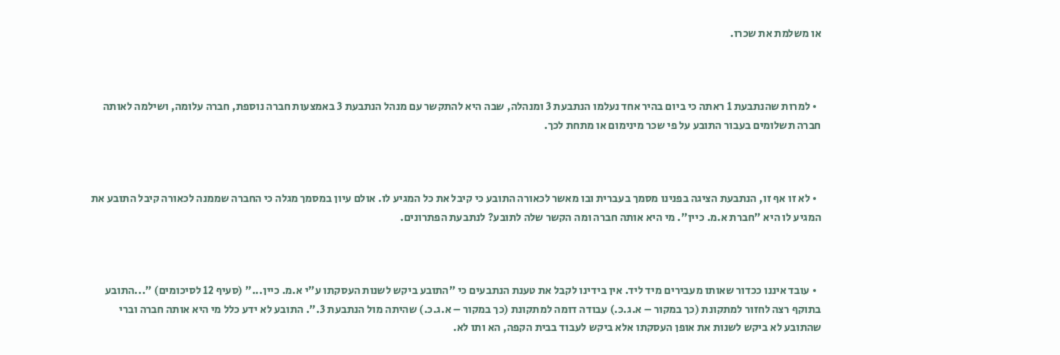או משלמת את שכרו.



  • למרות שהנתבעת 1 ראתה כי ביום בהיר אחד נעלמו הנתבעת 3 ומנהלה, שבה היא להתקשר עם מנהל הנתבעת 3 באמצעות חברה נוספת, חברה עלומה, ושילמה לאותה חברה תשלומים בעבור התובע על פי שכר מינימום או מתחת לכך.



  • לא זו אף זו, הנתבעת הציגה בפנינו מסמך בעברית ובו מאשר לכאורה התובע כי קיבל את כל המגיע לו. אולם עיון במסמך מגלה כי החברה שממנה לכאורה קיבל התובע את המגיע לו היא "חברת א.מ. כיין". מי היא אותה חברה ומה הקשר שלה לתובע? לנתבעת הפתרונים.



  • עובד איננו ככדור שאותו מעבירים מיד ליד. אין בידינו לקבל את טענת הנתבעים כי "התובע ביקש לשנות העסקתו ע"י א.מ. כיין..." (סעיף 12 לסיכומים) "...התובע בתוקף רצה לחזור למתקונת (כך במקור – א.ג.כ.) עבודה דומה למתקונת (כך במקור – א.ג.כ.) שהיתה מול הנתבעת 3.". התובע לא ידע כלל מי היא אותה חברה וברי שהתובע לא ביקש לשנות את אופן העסקתו אלא ביקש לעבוד בבית הקפה, הא ותו לא.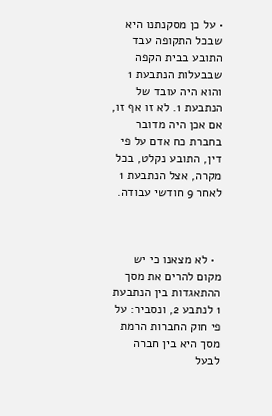• על כן מסקנתנו היא שבכל התקופה עבד התובע בבית הקפה שבבעלות הנתבעת 1 והוא היה עובד של הנתבעת 1. לא זו אף זו, אם אכן היה מדובר בחברת כח אדם על פי דין, התובע נקלט, בכל מקרה, אצל הנתבעת 1 לאחר 9 חודשי עבודה.



  • לא מצאנו כי יש מקום להרים את מסך ההתאגדות בין הנתבעת 1 לנתבע 2, ונסביר: על פי חוק החברות הרמת מסך היא בין חברה לבעל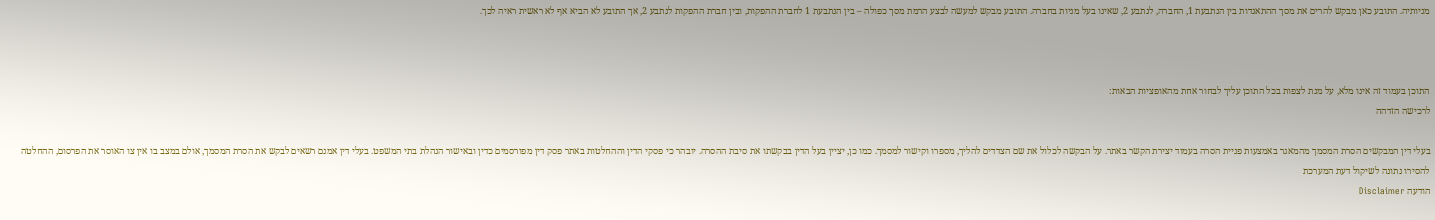מניותיה. התובע כאן מבקש להרים את מסך ההתאגדות בין הנתבעת 1, החברה, לנתבע 2, שאינו בעל מניות בחברה. התובע מבקש למעשה לבצע הרמת מסך כפולה – בין הנתבעת 1 לחברת ההפקות, ובין חברת ההפקות לנתבע 2, אך התובע לא הביא אף לא ראשית ראיה לכך.



התוכן בעמוד זה אינו מלא, על מנת לצפות בכל התוכן עליך לבחור אחת מהאופציות הבאות:
לרכישה הזדהה

בעלי דין המבקשים הסרת המסמך מהמאגר באמצעות פניית הסרה בעמוד יצירת הקשר באתר. על הבקשה לכלול את שם הצדדים להליך, מספרו וקישור למסמך. כמו כן, יציין בעל הדין בבקשתו את סיבת ההסרה. יובהר כי פסקי הדין וההחלטות באתר פסק דין מפורסמים כדין ובאישור הנהלת בתי המשפט. בעלי דין אמנם רשאים לבקש את הסרת המסמך, אולם במצב בו אין צו האוסר את הפרסום, ההחלטה להסירו נתונה לשיקול דעת המערכת
הודעה Disclaimer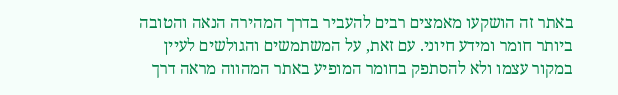באתר זה הושקעו מאמצים רבים להעביר בדרך המהירה הנאה והטובה ביותר חומר ומידע חיוני. עם זאת, על המשתמשים והגולשים לעיין במקור עצמו ולא להסתפק בחומר המופיע באתר המהווה מראה דרך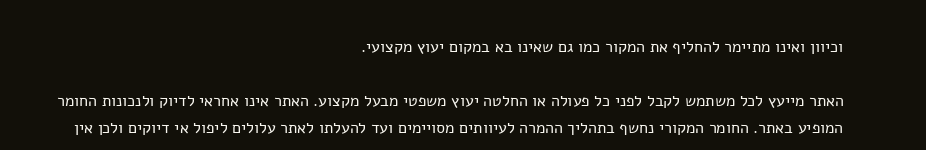וכיוון ואינו מתיימר להחליף את המקור כמו גם שאינו בא במקום יעוץ מקצועי.

האתר מייעץ לכל משתמש לקבל לפני כל פעולה או החלטה יעוץ משפטי מבעל מקצוע. האתר אינו אחראי לדיוק ולנכונות החומר המופיע באתר. החומר המקורי נחשף בתהליך ההמרה לעיוותים מסויימים ועד להעלתו לאתר עלולים ליפול אי דיוקים ולכן אין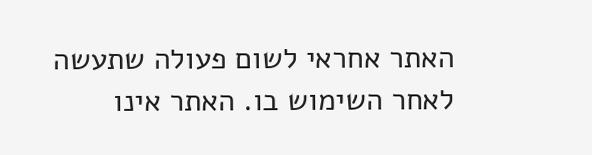האתר אחראי לשום פעולה שתעשה לאחר השימוש בו. האתר אינו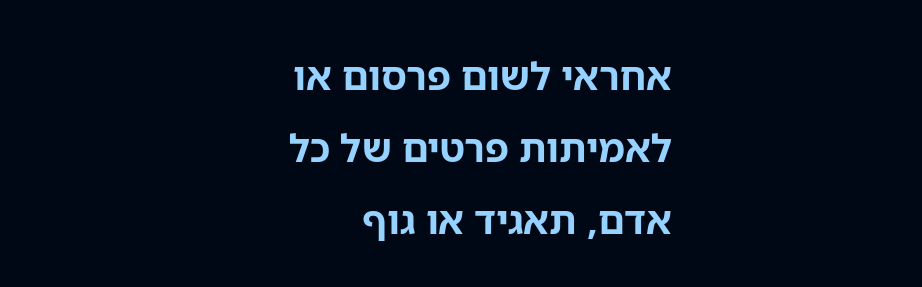אחראי לשום פרסום או לאמיתות פרטים של כל אדם, תאגיד או גוף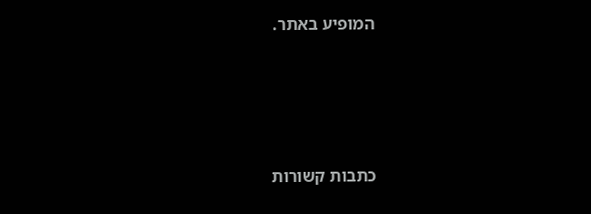המופיע באתר.




כתבות קשורות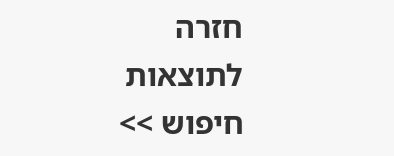חזרה לתוצאות חיפוש >>